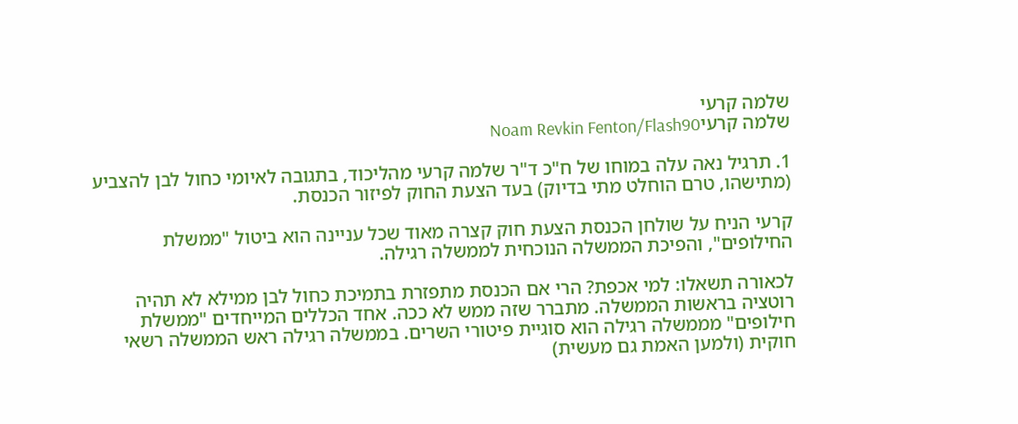שלמה קרעי
שלמה קרעיNoam Revkin Fenton/Flash90

1. תרגיל נאה עלה במוחו של ח"כ ד"ר שלמה קרעי מהליכוד, בתגובה לאיומי כחול לבן להצביע (מתישהו, טרם הוחלט מתי בדיוק) בעד הצעת החוק לפיזור הכנסת.

קרעי הניח על שולחן הכנסת הצעת חוק קצרה מאוד שכל עניינה הוא ביטול "ממשלת החילופים", והפיכת הממשלה הנוכחית לממשלה רגילה.

לכאורה תשאלו: למי אכפת? הרי אם הכנסת מתפזרת בתמיכת כחול לבן ממילא לא תהיה רוטציה בראשות הממשלה. מתברר שזה ממש לא ככה. אחד הכללים המייחדים "ממשלת חילופים" מממשלה רגילה הוא סוגיית פיטורי השרים. בממשלה רגילה ראש הממשלה רשאי חוקית (ולמען האמת גם מעשית)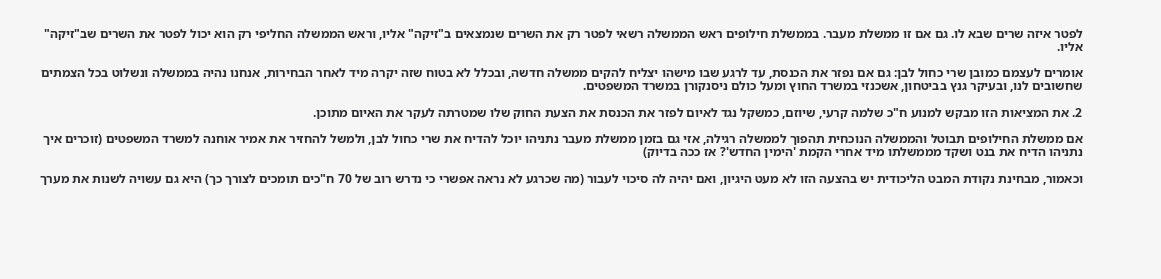לפטר איזה שרים שבא לו. גם אם זו ממשלת מעבר. בממשלת חילופים ראש הממשלה רשאי לפטר רק את השרים שנמצאים ב"זיקה" אליו, וראש הממשלה החליפי רק הוא יכול לפטר את השרים שב"זיקה" אליו.

אומרים לעצמם כמובן שרי כחול לבן: גם אם נפזר את הכנסת, עד לרגע שבו מישהו יצליח להקים ממשלה חדשה, ובכלל לא בטוח שזה יקרה מיד לאחר הבחירות, אנחנו נהיה בממשלה ונשלוט בכל הצמתים שחשובים לנו, ובעיקר גנץ בביטחון, אשכנזי במשרד החוץ ומעל כולם ניסנקורן במשרד המשפטים.

2. את המציאות הזו מבקש למנוע ח"כ שלמה קרעי, שיוזם, כמשקל נגד לאיום לפזר את הכנסת את הצעת החוק שלו שמטרתה לעקר את האיום מתוכן.

אם ממשלת החילופים תבוטל והממשלה הנוכחית תהפוך לממשלה רגילה, אזי גם בזמן ממשלת מעבר נתניהו יוכל להדיח את שרי כחול לבן, ולמשל להחזיר את אמיר אוחנה למשרד המשפטים (זוכרים איך נתניהו הדיח את בנט ושקד מממשלתו מיד אחרי הקמת 'הימין החדש'? אז ככה בדיוק)

וכאמור, מבחינת נקודת המבט הליכודית יש בהצעה הזו לא מעט היגיון, ואם יהיה לה סיכוי לעבור (מה שכרגע לא נראה אפשרי כי נדרש רוב של 70 ח"כים תומכים לצורך כך) היא גם עשויה לשנות את מערך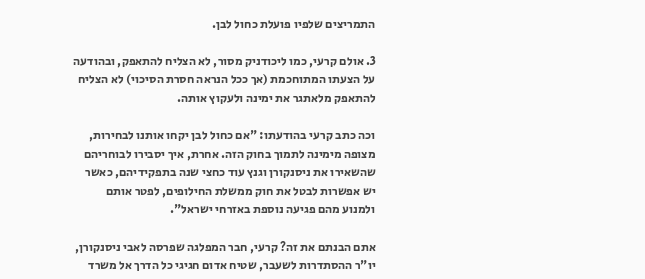התמריצים שלפיו פועלת כחול לבן.

3. אולם קרעי, כמו ליכודניק מסור, לא הצליח להתאפק, ובהודעה על הצעתו המתוחכמת (אך ככל הנראה חסרת הסיכוי) לא הצליח להתאפק מלאתגר את ימינה ולעקוץ אותה.

וכה כתב קרעי בהודעתו: "אם כחול לבן יקחו אותנו לבחירות, מצופה מימינה לתמוך בחוק הזה. אחרת, איך יסבירו לבוחריהם שהשאירו את ניסנקורן וגנץ עוד כחצי שנה בתפקידיהם, כאשר יש אפשרות לבטל את חוק ממשלת החילופים, לפטר אותם ולמנוע מהם פגיעה נוספת באזרחי ישראל".

אתם הבנתם את זה? קרעי, חבר המפלגה שפרסה לאבי ניסנקורן, יו"ר ההסתדרות לשעבר, שטיח אדום חגיגי כל הדרך אל משרד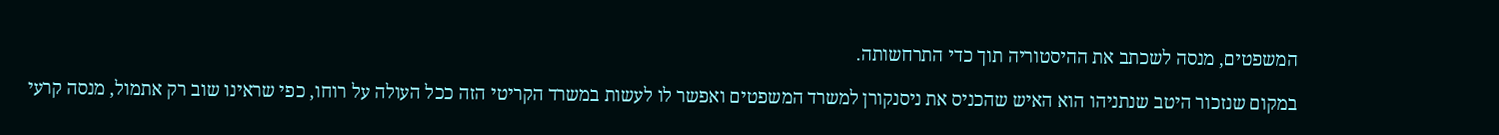המשפטים, מנסה לשכתב את ההיסטוריה תוך כדי התרחשותה.

במקום שנזכור היטב שנתניהו הוא האיש שהכניס את ניסנקורן למשרד המשפטים ואפשר לו לעשות במשרד הקריטי הזה ככל העולה על רוחו, כפי שראינו שוב רק אתמול, מנסה קרעי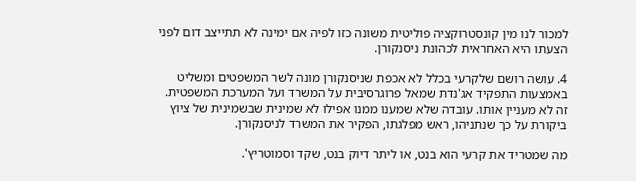למכור לנו מין קונסטרוקציה פוליטית משונה כזו לפיה אם ימינה לא תתייצב דום לפני הצעתו היא האחראית לכהונת ניסנקורן.

4. עושה רושם שלקרעי בכלל לא אכפת שניסנקורן מונה לשר המשפטים ומשליט באמצעות התפקיד אג'נדת שמאל פרוגרסיבית על המשרד ועל המערכת המשפטית. זה לא מעניין אותו. עובדה שלא שמענו ממנו אפילו לא שמינית שבשמינית של ציוץ ביקורת על כך שנתניהו, ראש מפלגתו, הפקיר את המשרד לניסנקורן.

מה שמטריד את קרעי הוא בנט, או ליתר דיוק בנט, שקד וסמוטריץ'.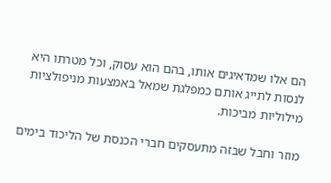הם אלו שמדאיגים אותו, בהם הוא עסוק, וכל מטרתו היא לנסות לתייג אותם כמפלגת שמאל באמצעות מניפולציות מילוליות מביכות.

מוזר וחבל שבזה מתעסקים חברי הכנסת של הליכוד בימים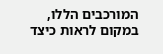המורכבים הללו, במקום לראות כיצד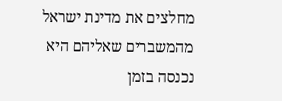מחלצים את מדינת ישראל מהמשברים שאליהם היא נכנסה בזמן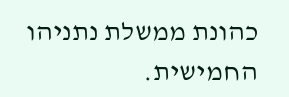כהונת ממשלת נתניהו החמישית.